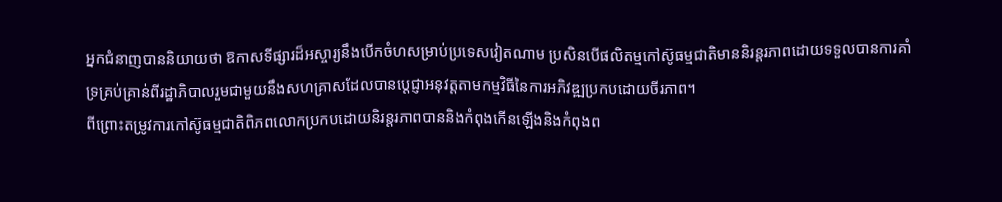អ្នកជំនាញបាននិយាយថា ឱកាសទីផ្សារដ៏អស្ចារ្យនឹងបើកចំហសម្រាប់ប្រទេសវៀតណាម ប្រសិនបើផលិតម្មកៅស៊ូធម្មជាតិមាននិរន្តរភាពដោយទទួលបានការគាំទ្រគ្រប់គ្រាន់ពីរដ្ឋាភិបាលរួមជាមួយនឹងសហគ្រាសដែលបានប្ដេជ្ញាអនុវត្តតាមកម្មវិធីនៃការអភិវឌ្ឍប្រកបដោយចីរភាព។
ពីព្រោះតម្រូវការកៅស៊ូធម្មជាតិពិភពលោកប្រកបដោយនិរន្តរភាពបាននិងកំពុងកើនឡើងនិងកំពុងព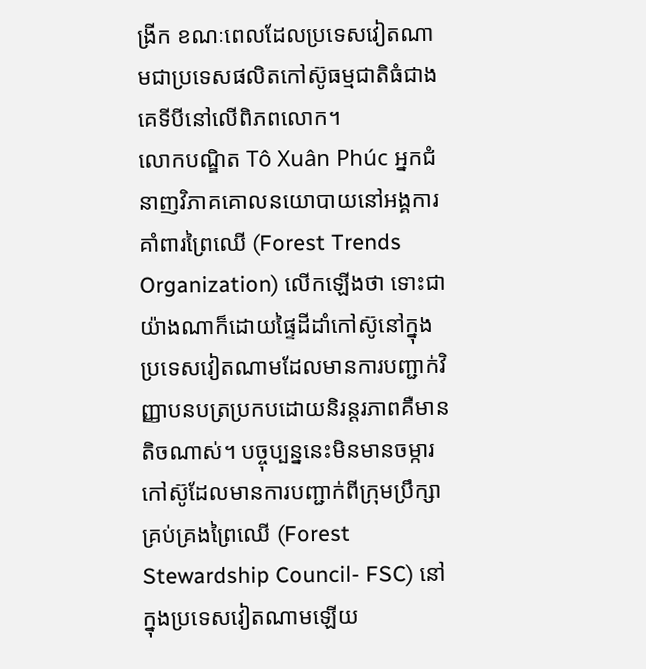ង្រីក ខណៈពេលដែលប្រទេសវៀតណាមជាប្រទេសផលិតកៅស៊ូធម្មជាតិធំជាងគេទីបីនៅលើពិភពលោក។
លោកបណ្ឌិត Tô Xuân Phúc អ្នកជំនាញវិភាគគោលនយោបាយនៅអង្គការគាំពារព្រៃឈើ (Forest Trends Organization) លើកឡើងថា ទោះជាយ៉ាងណាក៏ដោយផ្ទៃដីដាំកៅស៊ូនៅក្នុងប្រទេសវៀតណាមដែលមានការបញ្ជាក់វិញ្ញាបនបត្រប្រកបដោយនិរន្តរភាពគឺមានតិចណាស់។ បច្ចុប្បន្ននេះមិនមានចម្ការកៅស៊ូដែលមានការបញ្ជាក់ពីក្រុមប្រឹក្សាគ្រប់គ្រងព្រៃឈើ (Forest Stewardship Council- FSC) នៅក្នុងប្រទេសវៀតណាមឡើយ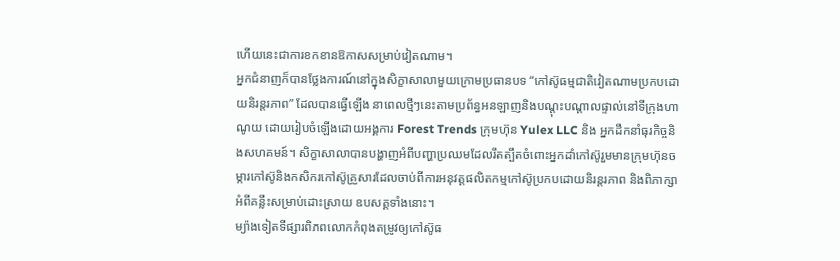ហើយនេះជាការខកខានឱកាសសម្រាប់វៀតណាម។
អ្នកជំនាញក៏បានថ្លែងការណ៍នៅក្នុងសិក្ខាសាលាមួយក្រោមប្រធានបទ “កៅស៊ូធម្មជាតិវៀតណាមប្រកបដោយនិរន្តរភាព” ដែលបានធ្វើឡើង នាពេលថ្មីៗនេះតាមប្រព័ន្ធអនឡាញនិងបណ្តុះបណ្តាលផ្ទាល់នៅទីក្រុងហាណូយ ដោយរៀបចំឡើងដោយអង្គការ Forest Trends ក្រុមហ៊ុន Yulex LLC និង អ្នកដឹកនាំធុរកិច្ចនិងសហគមន៍។ សិក្ខាសាលាបានបង្ហាញអំពីបញ្ហាប្រឈមដែលរឹតត្បឹតចំពោះអ្នកដាំកៅស៊ូរួមមានក្រុមហ៊ុនចម្ការកៅស៊ូនិងកសិករកៅស៊ូគ្រួសារដែលចាប់ពីការអនុវត្តផលិតកម្មកៅស៊ូប្រកបដោយនិរន្តរភាព និងពិភាក្សាអំពីគន្លឹះសម្រាប់ដោះស្រាយ ឧបសគ្គទាំងនោះ។
ម្យ៉ាងទៀតទីផ្សារពិភពលោកកំពុងតម្រូវឲ្យកៅស៊ូធ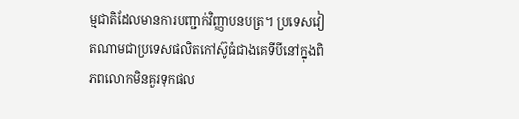ម្មជាតិដែលមានការបញ្ជាក់វិញ្ញាបនបត្រ។ ប្រទេសវៀតណាមជាប្រទេសផលិតកៅស៊ូធំជាងគេទីបីនៅក្នុងពិភពលោកមិនគួរទុកផល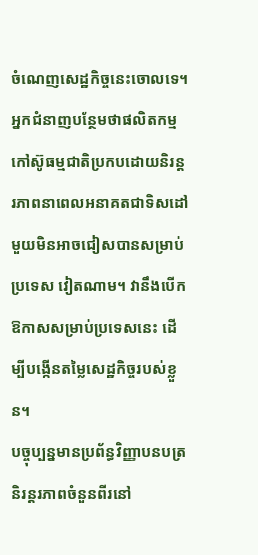ចំណេញសេដ្ឋកិច្ចនេះចោលទេ។
អ្នកជំនាញបន្ថែមថាផលិតកម្មកៅស៊ូធម្មជាតិប្រកបដោយនិរន្តរភាពនាពេលអនាគតជាទិសដៅមួយមិនអាចជៀសបានសម្រាប់ប្រទេស វៀតណាម។ វានឹងបើកឱកាសសម្រាប់ប្រទេសនេះ ដើម្បីបង្កើនតម្លៃសេដ្ឋកិច្ចរបស់ខ្លួន។
បច្ចុប្បន្នមានប្រព័ន្ធវិញ្ញាបនបត្រនិរន្តរភាពចំនួនពីរនៅ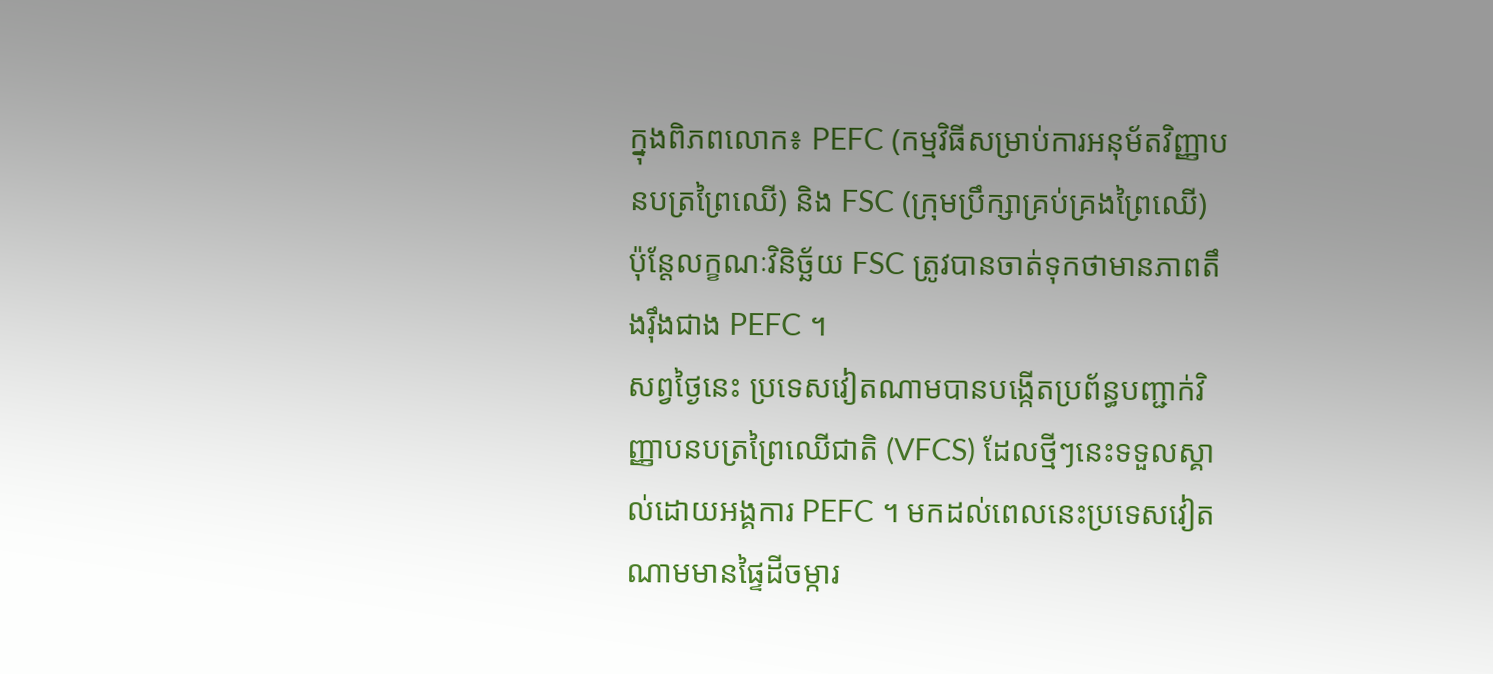ក្នុងពិភពលោក៖ PEFC (កម្មវិធីសម្រាប់ការអនុម័តវិញ្ញាបនបត្រព្រៃឈើ) និង FSC (ក្រុមប្រឹក្សាគ្រប់គ្រងព្រៃឈើ) ប៉ុន្តែលក្ខណៈវិនិច្ឆ័យ FSC ត្រូវបានចាត់ទុកថាមានភាពតឹងរ៉ឹងជាង PEFC ។
សព្វថ្ងៃនេះ ប្រទេសវៀតណាមបានបង្កើតប្រព័ន្ធបញ្ជាក់វិញ្ញាបនបត្រព្រៃឈើជាតិ (VFCS) ដែលថ្មីៗនេះទទួលស្គាល់ដោយអង្គការ PEFC ។ មកដល់ពេលនេះប្រទេសវៀតណាមមានផ្ទៃដីចម្ការ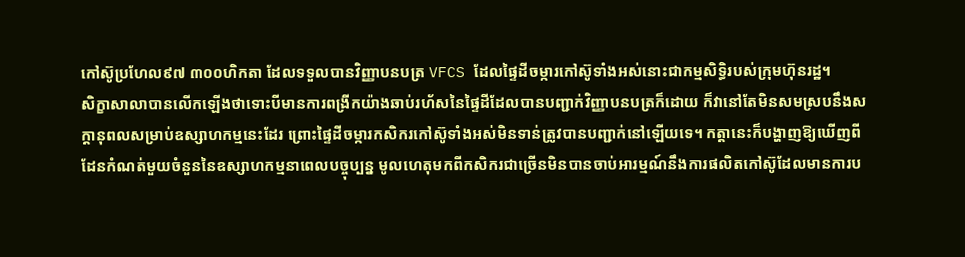កៅស៊ូប្រហែល៩៧ ៣០០ហិកតា ដែលទទួលបានវិញ្ញាបនបត្រ VFCS ដែលផ្ទៃដីចម្ការកៅស៊ូទាំងអស់នោះជាកម្មសិទ្ធិរបស់ក្រុមហ៊ុនរដ្ឋ។
សិក្ខាសាលាបានលើកឡើងថាទោះបីមានការពង្រីកយ៉ាងឆាប់រហ័សនៃផ្ទៃដីដែលបានបញ្ជាក់វិញ្ញាបនបត្រក៏ដោយ ក៏វានៅតែមិនសមស្របនឹងសក្ដានុពលសម្រាប់ឧស្សាហកម្មនេះដែរ ព្រោះផ្ទៃដីចម្ការកសិករកៅស៊ូទាំងអស់មិនទាន់ត្រូវបានបញ្ជាក់នៅឡើយទេ។ កត្តានេះក៏បង្ហាញឱ្យឃើញពីដែនកំណត់មួយចំនួននៃឧស្សាហកម្មនាពេលបច្ចុប្បន្ន មូលហេតុមកពីកសិករជាច្រើនមិនបានចាប់អារម្មណ៍នឹងការផលិតកៅស៊ូដែលមានការប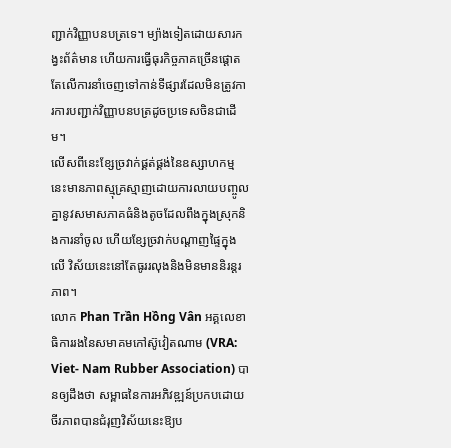ញ្ជាក់វិញ្ញាបនបត្រទេ។ ម្យ៉ាងទៀតដោយសារកង្វះព័ត៌មាន ហើយការធ្វើធុរកិច្ចភាគច្រើនផ្តោតតែលើការនាំចេញទៅកាន់ទីផ្សារដែលមិនត្រូវការការបញ្ជាក់វិញ្ញាបនបត្រដូចប្រទេសចិនជាដើម។
លើសពីនេះខ្សែច្រវាក់ផ្គត់ផ្គង់នៃឧស្សាហកម្មនេះមានភាពស្មុគ្រស្មាញដោយការលាយបញ្ចូលគ្នានូវសមាសភាគធំនិងតូចដែលពឹងក្នុងស្រុកនិងការនាំចូល ហើយខ្សែច្រវាក់បណ្តាញផ្ទៃក្នុងលើ វិស័យនេះនៅតែធូររលុងនិងមិនមាននិរន្តរភាព។
លោក Phan Trần Hồng Vân អគ្គលេខាធិការរងនៃសមាគមកៅស៊ូវៀតណាម (VRA: Viet- Nam Rubber Association) បានឲ្យដឹងថា សម្ពាធនៃការអភិវឌ្ឍន៍ប្រកបដោយចីរភាពបានជំរុញវិស័យនេះឱ្យប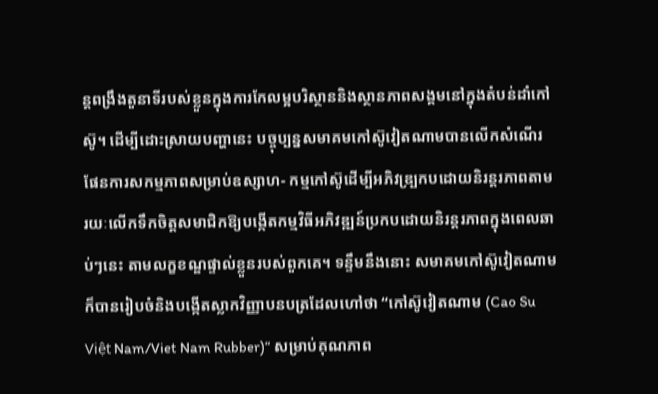ន្តពង្រឹងតួនាទីរបស់ខ្លួនក្នុងការកែលម្អបរិស្ថាននិងស្ថានភាពសង្គមនៅក្នុងតំបន់ដាំកៅស៊ូ។ ដើម្បីដោះស្រាយបញ្ហានេះ បច្ចុប្បន្នសមាគមកៅស៊ូវៀតណាមបានលើកសំណើរផែនការសកម្មភាពសម្រាប់ឧស្សាហ- កម្មកៅស៊ូដើម្បីអភិវឌ្ប្រកបដោយនិរន្តរភាពតាមរយៈលើកទឹកចិត្តសមាជិកឱ្យបង្កើតកម្មវិធីអភិវឌ្ឍន៍ប្រកបដោយនិរន្តរភាពក្នុងពេលឆាប់ៗនេះ តាមលក្ខខណ្ឌផ្ទាល់ខ្លួនរបស់ពួកគេ។ ទន្ទឹមនឹងនោះ សមាគមកៅស៊ូវៀតណាមក៏បានរៀបចំនិងបង្កើតស្លាកវិញ្ញាបនបត្រដែលហៅថា “កៅស៊ូវៀតណាម (Cao Su Việt Nam/Viet Nam Rubber)“ សម្រាប់គុណភាព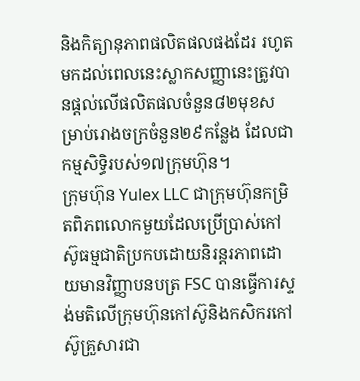និងកិត្យានុភាពផលិតផលផងដែរ រហូតមកដល់ពេលនេះស្លាកសញ្ញានេះត្រូវបានផ្តល់លើផលិតផលចំនួន៨២មុខសម្រាប់រោងចក្រចំនួន២៩កន្លែង ដែលជាកម្មសិទ្ធិរបស់១៧ក្រុមហ៊ុន។
ក្រុមហ៊ុន Yulex LLC ជាក្រុមហ៊ុនកម្រិតពិភពលោកមួយដែលប្រើប្រាស់កៅស៊ូធម្មជាតិប្រកបដោយនិរន្តរភាពដោយមានវិញ្ញាបនបត្រ FSC បានធ្វើការស្ទង់មតិលើក្រុមហ៊ុនកៅស៊ូនិងកសិករកៅស៊ូគ្រួសារជា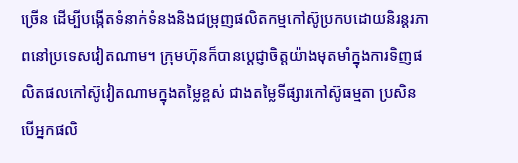ច្រើន ដើម្បីបង្កើតទំនាក់ទំនងនិងជម្រុញផលិតកម្មកៅស៊ូប្រកបដោយនិរន្តរភាពនៅប្រទេសវៀតណាម។ ក្រុមហ៊ុនក៏បានប្តេជ្ញាចិត្តយ៉ាងមុតមាំក្នុងការទិញផលិតផលកៅស៊ូវៀតណាមក្នុងតម្លៃខ្ពស់ ជាងតម្លៃទីផ្សារកៅស៊ូធម្មតា ប្រសិនបើអ្នកផលិ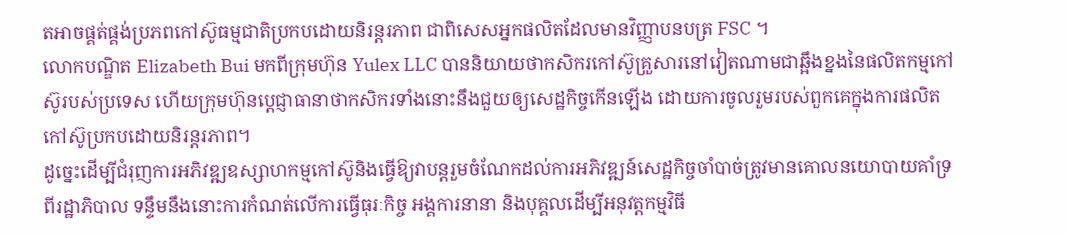តអាចផ្គត់ផ្គង់ប្រភពកៅស៊ូធម្មជាតិប្រកបដោយនិរន្តរភាព ជាពិសេសអ្នកផលិតដែលមានវិញ្ញាបនបត្រ FSC ។
លោកបណ្ឌិត Elizabeth Bui មកពីក្រុមហ៊ុន Yulex LLC បាននិយាយថាកសិករកៅស៊ូគ្រួសារនៅវៀតណាមជាឆ្អឹងខ្នងនៃផលិតកម្មកៅស៊ូរបស់ប្រទេស ហើយក្រុមហ៊ុនប្តេជ្ញាធានាថាកសិករទាំងនោះនឹងជួយឲ្យសេដ្ឋកិច្ចកើនឡើង ដោយការចូលរួមរបស់ពួកគេក្នុងការផលិតកៅស៊ូប្រកបដោយនិរន្តរភាព។
ដូច្នេះដើម្បីជំរុញការអភិវឌ្ឍឧស្សាហកម្មកៅស៊ូនិងធ្វើឱ្យវាបន្តរួមចំណែកដល់ការអភិវឌ្ឍន៍សេដ្ឋកិច្ចចាំបាច់ត្រូវមានគោលនយោបាយគាំទ្រពីរដ្ឋាភិបាល ទន្ទឹមនឹងនោះការកំណត់លើការធ្វើធុរៈកិច្ច អង្គការនានា និងបុគ្គលដើម្បីអនុវត្តកម្មវិធី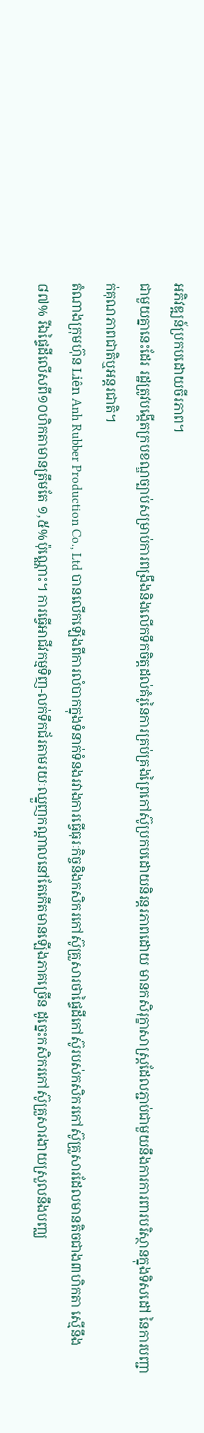អភិវឌ្ឍន៍ប្រកបដោយចីរភាព។
ជាមួយគ្នានេះដែរ រដ្ឋត្រូវបង្កើតក្របខណ្ឌច្បាប់សម្រាប់ការពង្រឹងនិងលើកទឹកចិត្តដល់គំរូនៃការគ្រប់គ្រងព្រៃកៅស៊ូប្រកបដោយនិរន្តរភាពដោយ មានកសិរុក្ខាសាស្ត្រដែលភ្ជាប់ជាមួយនឹងការការពារបរិស្ថានក្នុងទិសដៅ នៃការបញ្ជាក់គុណភាពជាតិឬអន្តរជាតិ។
តំណាងក្រុមហ៊ុន Liên Anh Rubber Production Co., Ltd បានលើកឡើងពីការលំបាកក្នុងទំនាក់ទំនងរវាងការធ្វើធុរៈកិច្ចនិងកសិករកៅស៊ូគ្រួសារថាផ្ទៃដីកៅស៊ូរបស់កសិករកៅស៊ូគ្រួសារដែលមានតិចជាង៣ហិកតា ស្មើនឹង៨៧% រីឯផ្ទៃដីលើសពី១០ហិកតាមានត្រឹមតែ ១,៥%ប៉ុណ្ណោះ។ ការធ្វើអាជីវកម្មទិញ-លក់ទឹកជ័រតាមរយៈឈ្នួញកណ្តាលនៅតែកើតមានឡើងភាគច្រើន ដូច្នេះកសិករកៅស៊ូគ្រួសារងាយស្រួលនឹងបញ្ឈ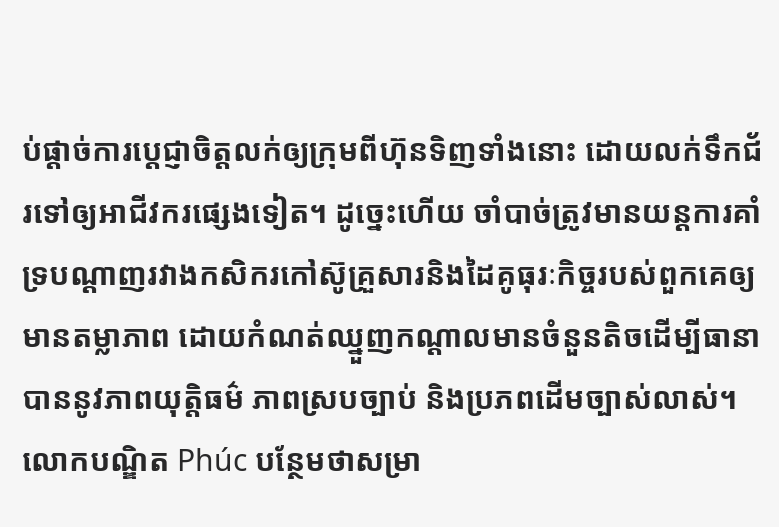ប់ផ្តាច់ការប្តេជ្ញាចិត្តលក់ឲ្យក្រុមពីហ៊ុនទិញទាំងនោះ ដោយលក់ទឹកជ័រទៅឲ្យអាជីវករផ្សេងទៀត។ ដូច្នេះហើយ ចាំបាច់ត្រូវមានយន្តការគាំទ្របណ្តាញរវាងកសិករកៅស៊ូគ្រួសារនិងដៃគូធុរៈកិច្ចរបស់ពួកគេឲ្យមានតម្លាភាព ដោយកំណត់ឈ្នួញកណ្តាលមានចំនួនតិចដើម្បីធានាបាននូវភាពយុត្តិធម៌ ភាពស្របច្បាប់ និងប្រភពដើមច្បាស់លាស់។
លោកបណ្ឌិត Phúc បន្ថែមថាសម្រា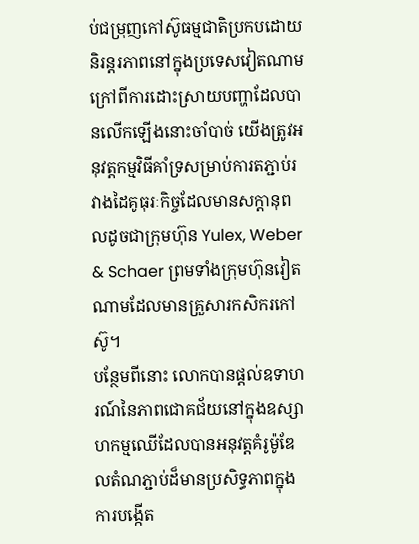ប់ជម្រុញកៅស៊ូធម្មជាតិប្រកបដោយនិរន្តរភាពនៅក្នុងប្រទេសវៀតណាមក្រៅពីការដោះស្រាយបញ្ហាដែលបានលើកឡើងនោះចាំបាច់ យើងត្រូវអនុវត្តកម្មវិធីគាំទ្រសម្រាប់ការតភ្ជាប់រវាងដៃគូធុរៈកិច្ចដែលមានសក្តានុពលដូចជាក្រុមហ៊ុន Yulex, Weber & Schaer ព្រមទាំងក្រុមហ៊ុនវៀតណាមដែលមានគ្រួសារកសិករកៅស៊ូ។
បន្ថែមពីនោះ លោកបានផ្តល់ឧទាហរណ៍នៃភាពជោគជ័យនៅក្នុងឧស្សាហកម្មឈើដែលបានអនុវត្តគំរូម៉ូឌែលតំណភ្ជាប់ដ៏មានប្រសិទ្ធភាពក្នុងការបង្កើត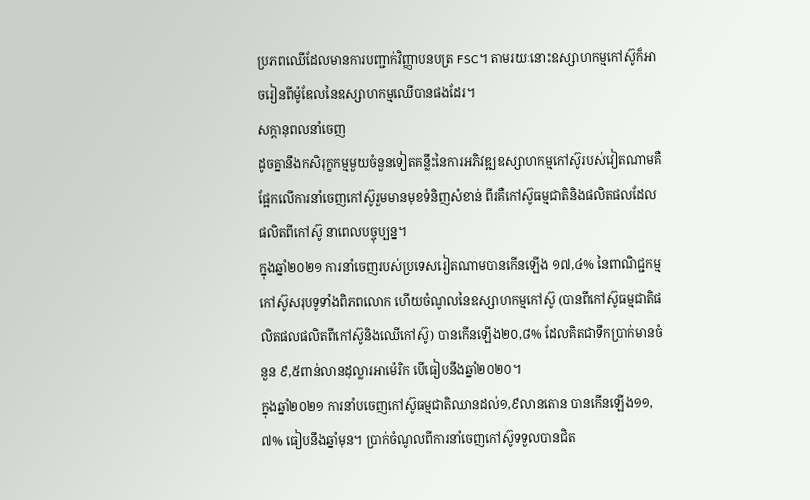ប្រភពឈើដែលមានការបញ្ជាក់វិញ្ញាបនបត្រ FSC។ តាមរយៈនោះឧស្សាហកម្មកៅស៊ូក៏អាចរៀនពីម៉ូឌែលនៃឧស្សាហកម្មឈើបានផងដែរ។
សក្តានុពលនាំចេញ
ដូចគ្នានឹងកសិរុក្ខកម្មមួយចំនួនទៀតគន្លឹះនៃការអភិវឌ្ឍឧស្សាហកម្មកៅស៊ូរបស់វៀតណាមគឺផ្អែកលើការនាំចេញកៅស៊ូរួមមានមុខទំនិញសំខាន់ ពីរគឺកៅស៊ូធម្មជាតិនិងផលិតផលដែលផលិតពីកៅស៊ូ នាពេលបច្ចុប្បន្ន។
ក្នុងឆ្នាំ២០២១ ការនាំចេញរបស់ប្រទេសរៀតណាមបានកើនឡើង ១៧,៤% នៃពាណិជ្ជកម្មកៅស៊ូសរុបទូទាំងពិភពលោក ហើយចំណូលនៃឧស្សាហកម្មកៅស៊ូ (បានពីកៅស៊ូធម្មជាតិផលិតផលផលិតពីកៅស៊ូនិងឈើកៅស៊ូ) បានកើនឡើង២០,៨% ដែលគិតជាទឹកប្រាក់មានចំនួន ៩,៥ពាន់លានដុល្លារអាម៉េរិក បើធៀបនឹងឆ្នាំ២០២០។
ក្នុងឆ្នាំ២០២១ ការនាំបចេញកៅស៊ូធម្មជាតិឈានដល់១,៩លានតោន បានកើនឡើង១១,៧% ធៀបនឹងឆ្នាំមុន។ ប្រាក់ចំណូលពីការនាំចេញកៅស៊ូទទួលបានជិត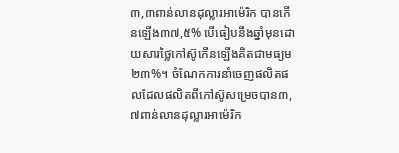៣,៣ពាន់លានដុល្លារអាម៉េរិក បានកើនឡើង៣៧,៥% បើធៀបនឹងឆ្នាំមុនដោយសារថ្លៃកៅស៊ូកើនឡើងគិតជាមធ្យម ២៣%។ ចំណែកការនាំចេញផលិតផលដែលផលិតពីកៅស៊ូសម្រេចបាន៣,៧ពាន់លានដុល្លារអាម៉េរិក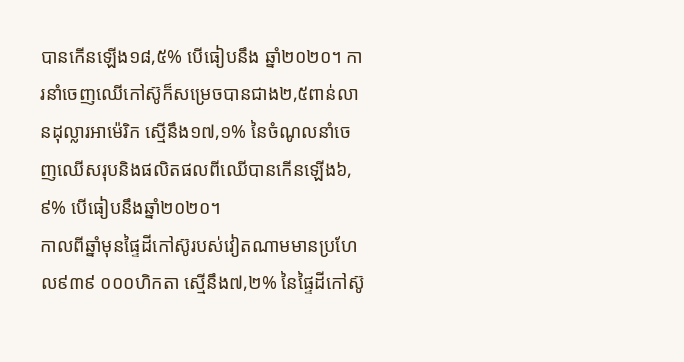បានកើនឡើង១៨,៥% បើធៀបនឹង ឆ្នាំ២០២០។ ការនាំចេញឈើកៅស៊ូក៏សម្រេចបានជាង២,៥ពាន់លានដុល្លារអាម៉េរិក ស្មើនឹង១៧,១% នៃចំណូលនាំចេញឈើសរុបនិងផលិតផលពីឈើបានកើនឡើង៦,៩% បើធៀបនឹងឆ្នាំ២០២០។
កាលពីឆ្នាំមុនផ្ទៃដីកៅស៊ូរបស់វៀតណាមមានប្រហែល៩៣៩ ០០០ហិកតា ស្មើនឹង៧,២% នៃផ្ទៃដីកៅស៊ូ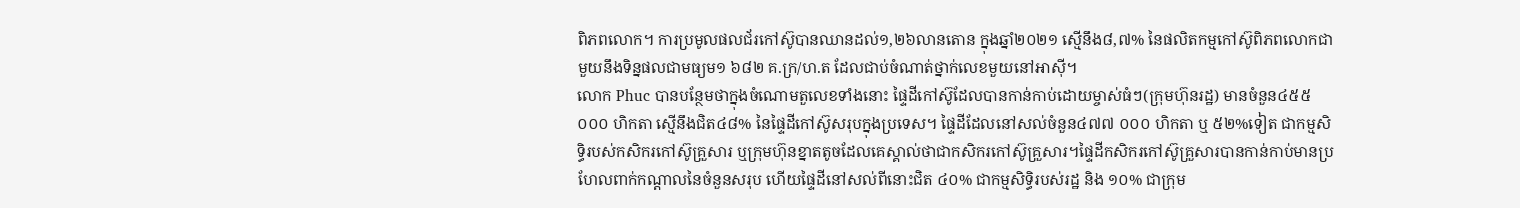ពិភពលោក។ ការប្រមូលផលជ័រកៅស៊ូបានឈានដល់១,២៦លានតោន ក្នុងឆ្នាំ២០២១ ស្មើនឹង៨,៧% នៃផលិតកម្មកៅស៊ូពិភពលោកជាមួយនឹងទិន្នផលជាមធ្យម១ ៦៨២ គ.ក្រ/ហ.ត ដែលជាប់ចំណាត់ថ្នាក់លេខមួយនៅអាស៊ី។
លោក Phuc បានបន្ថែមថាក្នុងចំណោមតួលេខទាំងនោះ ផ្ទៃដីកៅស៊ូដែលបានកាន់កាប់ដោយម្ចាស់ធំៗ(ក្រុមហ៊ុនរដ្ឋ) មានចំនួន៤៥៥ ០០០ ហិកតា ស្មើនឹងជិត៤៨% នៃផ្ទៃដីកៅស៊ូសរុបក្នុងប្រទេស។ ផ្ទៃដីដែលនៅសល់ចំនួន៤៧៧ ០០០ ហិកតា ឬ ៥២%ទៀត ជាកម្មសិទ្ធិរបស់កសិករកៅស៊ូគ្រួសារ ឬក្រុមហ៊ុនខ្នាតតូចដែលគេស្គាល់ថាជាកសិករកៅស៊ូគ្រួសារ។ផ្ទៃដីកសិករកៅស៊ូគ្រួសារបានកាន់កាប់មានប្រហែលពាក់កណ្តាលនៃចំនួនសរុប ហើយផ្ទៃដីនៅសល់ពីនោះជិត ៤០% ជាកម្មសិទ្ធិរបស់រដ្ឋ និង ១០% ជាក្រុម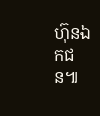ហ៊ុនឯកជន៕